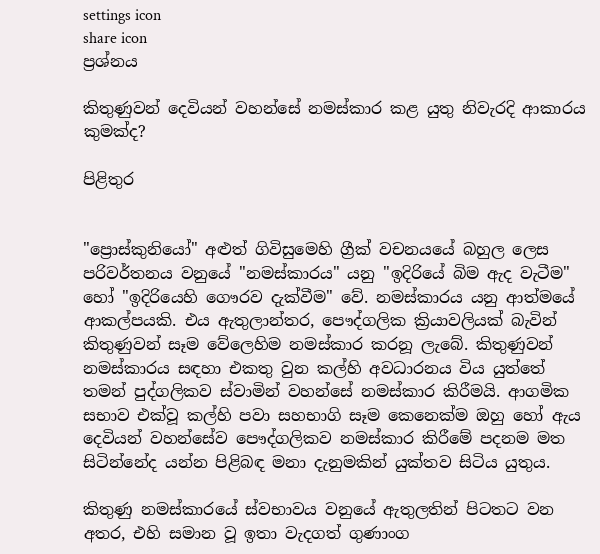settings icon
share icon
ප්‍රශ්නය

කිතුණුවන් දෙවියන් වහන්සේ නමස්කාර කළ යුතු නිවැරදි ආකාරය කුමක්ද?

පිළිතුර


"ප්‍රොස්කුනියෝ" අළුත් ගිවිසුමෙහි ග්‍රීක් වචනයයේ බහුල ලෙස පරිවර්තනය වනුයේ "නමස්කාරය" යනු "ඉදිරියේ බිම ඇද වැටීම" හෝ "ඉදිරියෙහි ගෞරව දැක්වීම" වේ. නමස්කාරය යනු ආත්මයේ ආකල්පයකි. එය ඇතුලාන්තර, පෞද්ගලික ක්‍රියාවලියක් බැවින් කිතුණුවන් සෑම වේලෙහිම නමස්කාර කරනූ ලැබේ. කිතුණුවන් නමස්කාරය සඳහා එකතු වුන කල්හි අවධාරනය විය යුත්තේ තමන් පුද්ගලිකව ස්වාමින් වහන්සේ නමස්කාර කිරීමයි. ආගමික සභාව එක්වූ කල්හි පවා සහභාගි සෑම කෙනෙක්ම ඔහු හෝ ඇය දෙවියන් වහන්සේව පෞද්ගලිකව නමස්කාර කිරීමේ පදනම මත සිටින්නේද යන්න පිළිබඳ මනා දැනුමකින් යුක්තව සිටිය යුතුය.

කිතුණු නමස්කාරයේ ස්වභාවය වනුයේ ඇතුලතින් පිටතට වන අතර, එහි සමාන වූ ඉතා වැදගත් ගුණාංග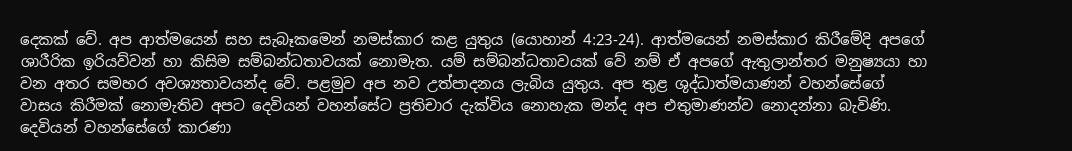දෙකක් වේ. අප ආත්මයෙන් සහ සැබෑකමෙන් නමස්කාර කළ යුතුය (යොහාන් 4:23-24). ආත්මයෙන් නමස්කාර කිරීමේදි අපගේ ශාරීරික ඉරියව්වන් හා කිසිම සම්බන්ධතාවයක් නොමැත. යම් සම්බන්ධතාවයක් වේ නම් ඒ අපගේ ඇතුලාන්තර මනුෂ්‍යයා හා වන අතර සමහර අවශ්‍යතාවයන්ද වේ. පළමුව අප නව උත්පාදනය ලැබිය යුතුය. අප තුළ ශුද්ධාත්මයාණන් වහන්සේගේ වාසය කිරීමක් නොමැතිව අපට දෙවියන් වහන්සේට ප්‍රතිචාර දැක්විය නොහැක මන්ද අප එතුමාණන්ව නොදන්නා බැවිණි. දෙවියන් වහන්සේගේ කාරණා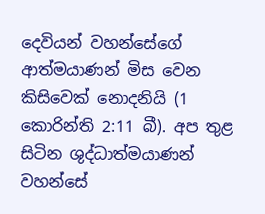දෙවියන් වහන්සේගේ ආත්මයාණන් මිස වෙන කිසිවෙක් නොදනියි (1 කොරින්ති 2:11 බී). අප තුළ සිටින ශුද්ධාත්මයාණන් වහන්සේ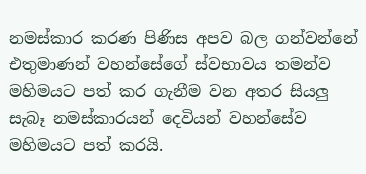නමස්කාර කරණ පිණිස අපව බල ගන්වන්නේ එතුමාණන් වහන්සේගේ ස්වභාවය තමන්ව මහිමයට පත් කර ගැනීම වන අතර සියලු සැබෑ නමස්කාරයන් දෙවියන් වහන්සේව මහිමයට පත් කරයි.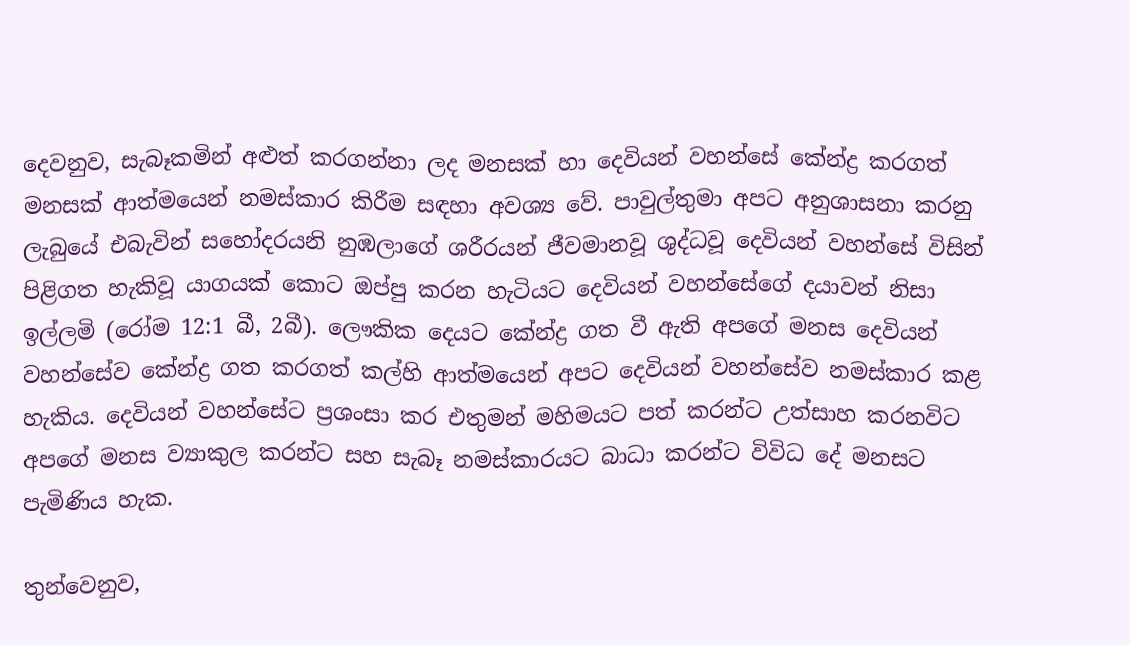දෙවනුව, සැබෑකමින් අළුත් කරගන්නා ලද මනසක් හා දෙවියන් වහන්සේ කේන්ද්‍ර කරගත් මනසක් ආත්මයෙන් නමස්කාර කිරීම සඳහා අවශ්‍ය වේ. පාවුල්තුමා අපට අනුශාසනා කරනු ලැබුයේ එබැවින් සහෝදරයනි නුඹලාගේ ශරීරයන් ජීවමානවූ ශුද්ධවූ දෙවියන් වහන්සේ විසින් පිළිගත හැකිවූ යාගයක් කොට ඔප්පු කරන හැටියට දෙවියන් වහන්සේගේ දයාවන් නිසා ඉල්ලමි (රෝම 12:1 බී, 2බී). ලෞකික දෙයට කේන්ද්‍ර ගත වී ඇති අපගේ මනස දෙවියන් වහන්සේව කේන්ද්‍ර ගත කරගත් කල්හි ආත්මයෙන් අපට දෙවියන් වහන්සේව නමස්කාර කළ හැකිය. දෙවියන් වහන්සේට ප්‍රශංසා කර එතුමන් මහිමයට පත් කරන්ට උත්සාහ කරනවිට අපගේ මනස ව්‍යාකුල කරන්ට සහ සැබෑ නමස්කාරයට බාධා කරන්ට විවිධ දේ මනසට පැමිණිය හැක.

තුන්වෙනුව,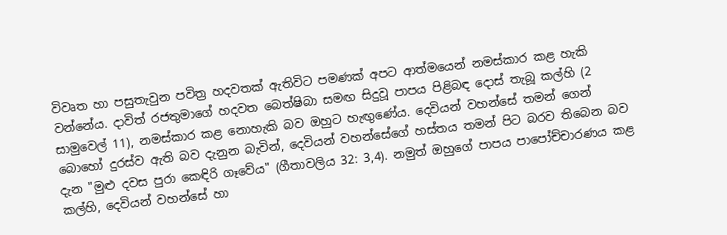විවෘත හා පසුතැවුන පවිත්‍ර හදවතක් ඇතිවිට පමණක් අපට ආත්මයෙන් නමස්කාර කළ හැකි වන්නේය. දාවිත් රජතුමාගේ හදවත බෙත්ෂිබා සමඟ සිදුවූ පාපය පිළිබඳ දොස් තැබූ කල්හි (2 සාමුවෙල් 11), නමස්කාර කළ නොහැකි බව ඔහුට හැඟුණේය. දෙවියන් වහන්සේ තමන් ගෙන් බොහෝ දුරස්ව ඇති බව දැනුන බැවින්, දෙවියන් වහන්සේගේ හස්තය තමන් පිට බරව තිබෙන බව දැන "මුළු දවස පුරා කෙඳිරි ගෑවේය" (ගීතාවලිය 32: 3,4). නමුත් ඔහුගේ පාපය පාපෝච්චාරණය කළ කල්හි, දෙවියන් වහන්සේ හා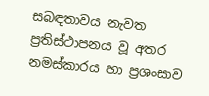සබඳතාවය නැවත ප්‍රතිස්ථාපනය වූ අතර නමස්කාරය හා ප්‍රශංසාව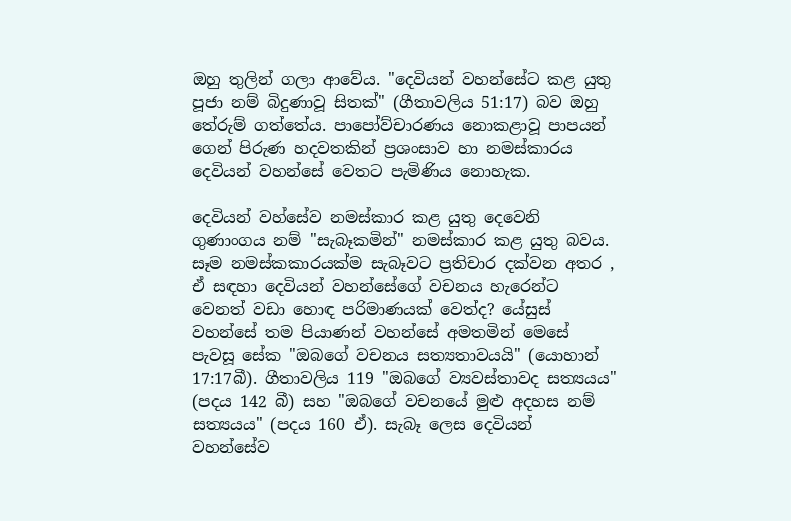ඔහු තුලින් ගලා ආවේය. "දෙවියන් වහන්සේට කළ යුතු පූජා නම් බිදුණාවූ සිතක්" (ගීතාවලිය 51:17) බව ඔහු තේරුම් ගත්තේය. පාපෝව්චාරණය නොකළාවූ පාපයන් ගෙන් පිරුණ හදවතකින් ප්‍රශංසාව හා නමස්කාරය දෙවියන් වහන්සේ වෙතට පැමිණිය නොහැක.

දෙවියන් වහ්සේව නමස්කාර කළ යුතු දෙවෙනි ගුණාංගය නම් "සැබෑකමින්" නමස්කාර කළ යුතු බවය. සෑම නමස්කකාරයක්ම සැබෑවට ප්‍රතිචාර දක්වන අතර , ඒ සඳහා දෙවියන් වහන්සේගේ වචනය හැරෙන්ට වෙනත් වඩා හොඳ පරිමාණයක් වෙත්ද? යේසුස් වහන්සේ තම පියාණන් වහන්සේ අමතමින් මෙසේ පැවසූ සේක "ඔබගේ වචනය සත්‍යතාවයයි" (යොහාන් 17:17බී). ගීතාවලිය 119 "ඔබගේ ව්‍යවස්තාවද සත්‍යයය" (පදය 142 බී) සහ "ඔබගේ වචනයේ මුළු අදහස නම් සත්‍යයය" (පදය 160 ඒ). සැබෑ ලෙස දෙවියන් වහන්සේව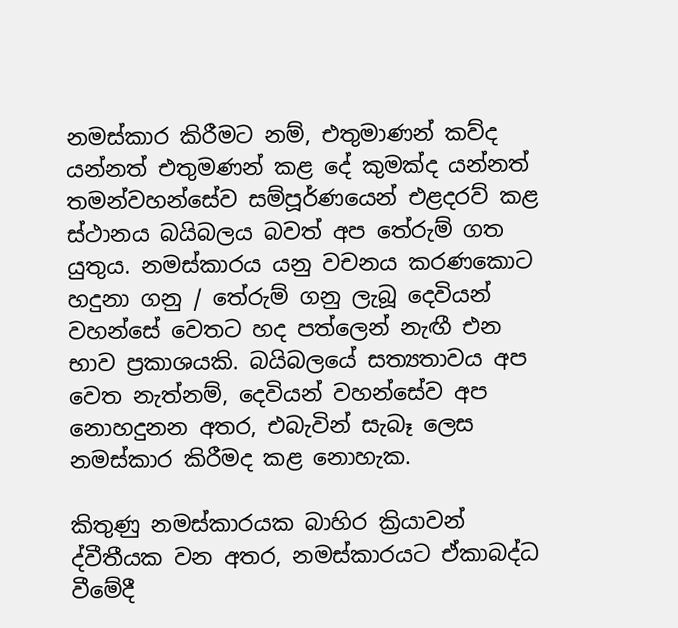නමස්කාර කිරීමට නම්, එතුමාණන් කව්ද යන්නත් එතුමණන් කළ දේ කුමක්ද යන්නත් තමන්වහන්සේව සම්පූර්ණයෙන් එළදරව් කළ ස්ථානය බයිබලය බවත් අප තේරුම් ගත යුතුය. නමස්කාරය යනු වචනය කරණකොට හදුනා ගනු / තේරුම් ගනු ලැබූ දෙවියන් වහන්සේ වෙතට හද පත්ලෙන් නැඟී එන භාව ප්‍රකාශයකි. බයිබලයේ සත්‍යතාවය අප වෙත නැත්නම්, දෙවියන් වහන්සේව අප නොහදුනන අතර, එබැවින් සැබෑ ලෙස නමස්කාර කිරීමද කළ නොහැක.

කිතුණු නමස්කාරයක බාහිර ක්‍රියාවන් ද්වීතීයක වන අතර, නමස්කාරයට ඒකාබද්ධ වීමේදී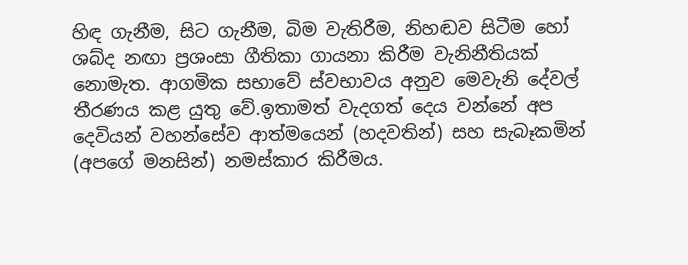හිඳ ගැනීම, සිට ගැනීම, බිම වැතිරීම, නිහඬව සිටීම හෝ ශබ්ද නඟා ප්‍රශංසා ගීතිකා ගායනා කිරීම වැනිනීතියක් නොමැත. ආගමික සභාවේ ස්වභාවය අනුව මෙවැනි දේවල් තීරණය කළ යුතු වේ.ඉතාමත් වැදගත් දෙය වන්නේ අප දෙවියන් වහන්සේව ආත්මයෙන් (හදවතින්) සහ සැබෑකමින් (අපගේ මනසින්) නමස්කාර කිරීමය.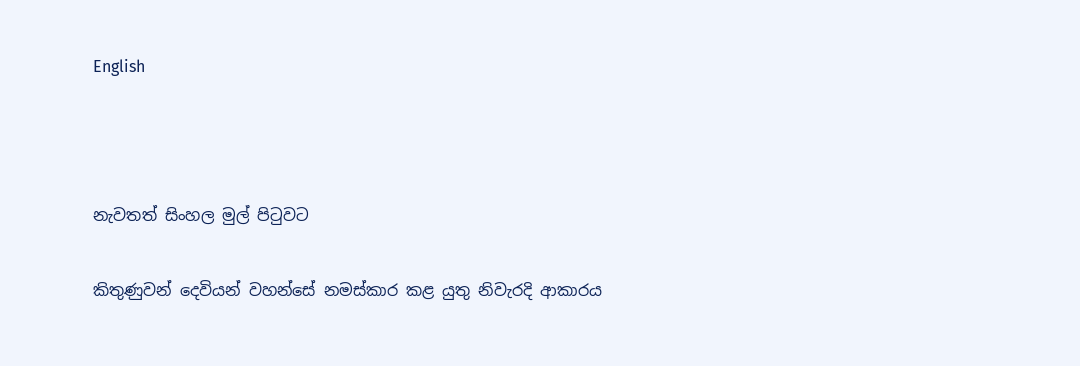English



නැවතත් සිංහල මුල් පිටුවට

කිතුණුවන් දෙවියන් වහන්සේ නමස්කාර කළ යුතු නිවැරදි ආකාරය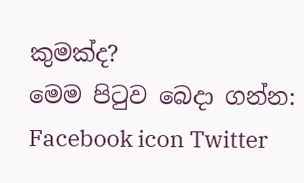කුමක්ද?
මෙම පිටුව බෙදා ගන්න: Facebook icon Twitter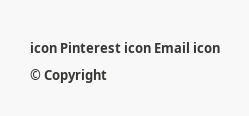icon Pinterest icon Email icon
© Copyright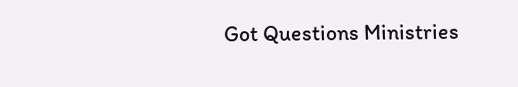Got Questions Ministries